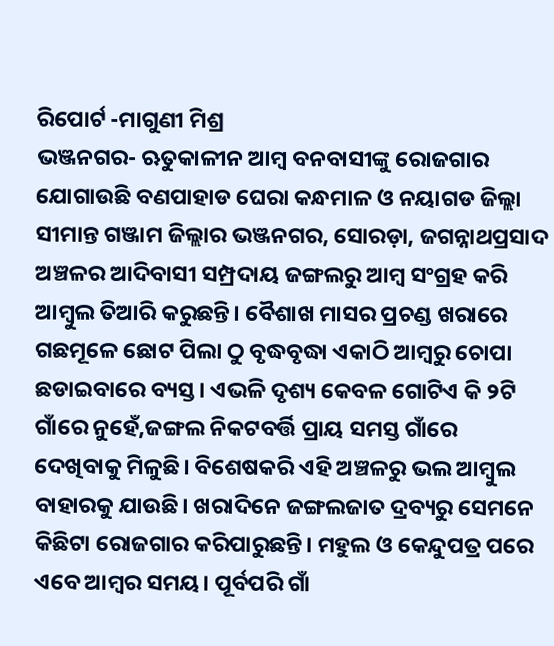ରିପୋର୍ଟ -ମାଗୁଣୀ ମିଶ୍ର
ଭଞ୍ଜନଗର- ଋତୁକାଳୀନ ଆମ୍ବ ବନବାସୀଙ୍କୁ ରୋଜଗାର ଯୋଗାଉଛି ବଣପାହାଡ ଘେରା କନ୍ଧମାଳ ଓ ନୟାଗଡ ଜିଲ୍ଲା ସୀମାନ୍ତ ଗଞ୍ଜାମ ଜିଲ୍ଲାର ଭଞ୍ଜନଗର, ସୋରଡ଼ା, ଜଗନ୍ନାଥପ୍ରସାଦ ଅଞ୍ଚଳର ଆଦିବାସୀ ସମ୍ପ୍ରଦାୟ ଜଙ୍ଗଲରୁ ଆମ୍ବ ସଂଗ୍ରହ କରି ଆମ୍ବୁଲ ତିଆରି କରୁଛନ୍ତି। ବୈଶାଖ ମାସର ପ୍ରଚଣ୍ଡ ଖରାରେ ଗଛମୂଳେ ଛୋଟ ପିଲା ଠୁ ବୃଦ୍ଧବୃଦ୍ଧା ଏକାଠି ଆମ୍ବରୁ ଚୋପା ଛଡାଇବାରେ ବ୍ୟସ୍ତ। ଏଭଳି ଦୃଶ୍ୟ କେବଳ ଗୋଟିଏ କି ୨ଟି ଗାଁରେ ନୁହେଁ,ଜଙ୍ଗଲ ନିକଟବର୍ତ୍ତି ପ୍ରାୟ ସମସ୍ତ ଗାଁରେ ଦେଖିବାକୁ ମିଳୁଛି। ବିଶେଷକରି ଏହି ଅଞ୍ଚଳରୁ ଭଲ ଆମ୍ବୁଲ ବାହାରକୁ ଯାଉଛି। ଖରାଦିନେ ଜଙ୍ଗଲଜାତ ଦ୍ରବ୍ୟରୁ ସେମନେ କିଛିଟା ରୋଜଗାର କରିପାରୁଛନ୍ତି। ମହୁଲ ଓ କେନ୍ଦୁପତ୍ର ପରେ ଏବେ ଆମ୍ବର ସମୟ। ପୂର୍ବପରି ଗାଁ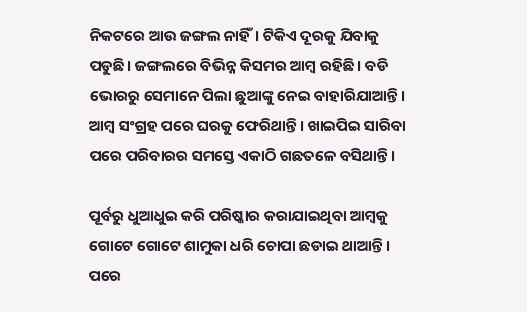ନିକଟରେ ଆଉ ଜଙ୍ଗଲ ନାହିଁ। ଟିକିଏ ଦୂରକୁ ଯିବାକୁ ପଡୁଛି। ଜଙ୍ଗଲରେ ବିଭିନ୍ନ କିସମର ଆମ୍ବ ରହିଛି। ବଡି ଭୋରରୁ ସେମାନେ ପିଲା ଛୁଆଙ୍କୁ ନେଇ ବାହାରିଯାଆନ୍ତି। ଆମ୍ବ ସଂଗ୍ରହ ପରେ ଘରକୁ ଫେରିଥାନ୍ତି। ଖାଇପିଇ ସାରିବା ପରେ ପରିବାରର ସମସ୍ତେ ଏକାଠି ଗଛତଳେ ବସିଥାନ୍ତି।

ପୂର୍ବରୁ ଧୁଆଧୁଇ କରି ପରିଷ୍କାର କରାଯାଇଥିବା ଆମ୍ବକୁ ଗୋଟେ ଗୋଟେ ଶାମୁକା ଧରି ଚୋପା ଛଡାଇ ଥାଆନ୍ତି। ପରେ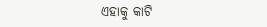ଏହାକୁ କାଟି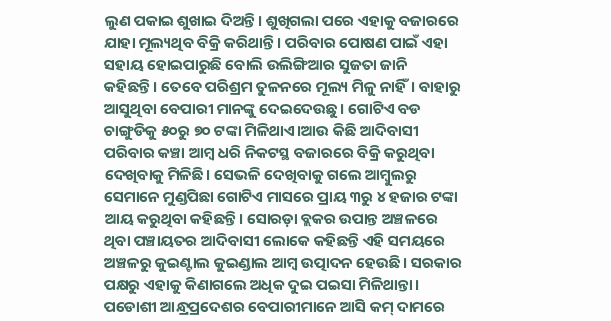ଲୁଣ ପକାଇ ଶୁଖାଇ ଦିଅନ୍ତି। ଶୁଖିଗଲା ପରେ ଏହାକୁ ବଜାରରେ ଯାହା ମୂଲ୍ୟଥିବ ବିକ୍ରି କରିଥାନ୍ତି। ପରିବାର ପୋଷଣ ପାଇଁ ଏହା ସହାୟ ହୋଇପାରୁଛି ବୋଲି ଉଲିଙ୍ଗିଆର ସୁଜତା ଜାନି କହିଛନ୍ତି। ତେବେ ପରିଶ୍ରମ ତୁଳନରେ ମୂଲ୍ୟ ମିଳୁ ନାହିଁ। ବାହାରୁ ଆସୁଥିବା ବେପାରୀ ମାନଙ୍କୁ ଦେଇଦେଉଛୁ। ଗୋଟିଏ ବଡ ଚାଙ୍ଗୁଡିକୁ ୫୦ରୁ ୭୦ ଟଙ୍କା ମିଳିଥାଏ।ଆଉ କିଛି ଆଦିବାସୀ ପରିବାର କଞ୍ଚା ଆମ୍ବ ଧରି ନିକଟସ୍ଥ ବଜାରରେ ବିକ୍ରି କରୁଥିବା ଦେଖିବାକୁ ମିଳିଛି। ସେଭଳି ଦେଖିବାକୁ ଗଲେ ଆମ୍ବୁଲରୁ ସେମାନେ ମୁଣ୍ଡପିଛା ଗୋଟିଏ ମାସରେ ପ୍ରାୟ ୩ରୁ ୪ ହଜାର ଟଙ୍କା ଆୟ କରୁଥିବା କହିଛନ୍ତି। ସୋରଡ଼ା ବ୍ଲକର ଉପାନ୍ତ ଅଞ୍ଚଳରେ ଥିବା ପଞ୍ଚାୟତର ଆଦିବାସୀ ଲୋକେ କହିଛନ୍ତି ଏହି ସମୟରେ ଅଞ୍ଚଳରୁ କୁଇଣ୍ଟାଲ କୁଇଣ୍ଡାଲ ଆମ୍ବ ଉତ୍ପାଦନ ହେଉଛି। ସରକାର ପକ୍ଷରୁ ଏହାକୁ କିଣାଗଲେ ଅଧିକ ଦୁଇ ପଇସା ମିଳିଥାନ୍ତା। ପଡୋଶୀ ଆନ୍ଧ୍ରପ୍ରଦେଶର ବେପାରୀମାନେ ଆସି କମ୍ ଦାମରେ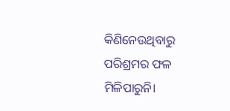କିଣିନେଉଥିବାରୁ ପରିଶ୍ରମର ଫଳ ମିଳିପାରୁନି।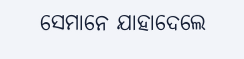ସେମାନେ ଯାହାଦେଲେ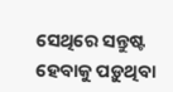ସେଥିରେ ସନ୍ତୁଷ୍ଟ ହେବାକୁ ପଡ଼ୁଥିବା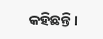କହିଛନ୍ତି।